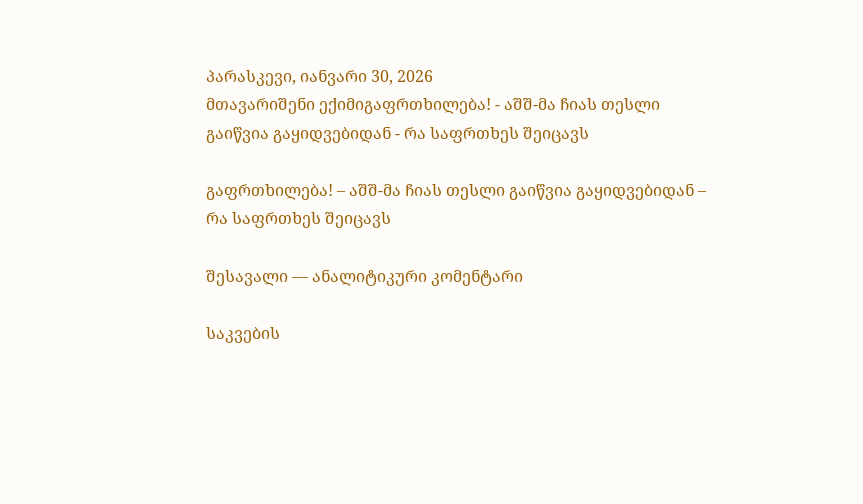პარასკევი, იანვარი 30, 2026
მთავარიშენი ექიმიგაფრთხილება! - აშშ-მა ჩიას თესლი გაიწვია გაყიდვებიდან - რა საფრთხეს შეიცავს

გაფრთხილება! – აშშ-მა ჩიას თესლი გაიწვია გაყიდვებიდან – რა საფრთხეს შეიცავს

შესავალი — ანალიტიკური კომენტარი

საკვების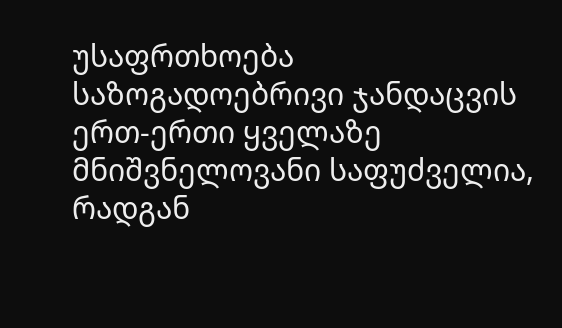უსაფრთხოება საზოგადოებრივი ჯანდაცვის ერთ-ერთი ყველაზე მნიშვნელოვანი საფუძველია, რადგან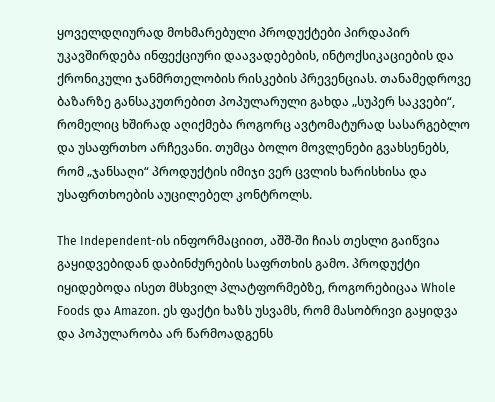ყოველდღიურად მოხმარებული პროდუქტები პირდაპირ უკავშირდება ინფექციური დაავადებების, ინტოქსიკაციების და ქრონიკული ჯანმრთელობის რისკების პრევენციას. თანამედროვე ბაზარზე განსაკუთრებით პოპულარული გახდა „სუპერ საკვები“, რომელიც ხშირად აღიქმება როგორც ავტომატურად სასარგებლო და უსაფრთხო არჩევანი. თუმცა ბოლო მოვლენები გვახსენებს, რომ „ჯანსაღი“ პროდუქტის იმიჯი ვერ ცვლის ხარისხისა და უსაფრთხოების აუცილებელ კონტროლს.

The Independent-ის ინფორმაციით, აშშ-ში ჩიას თესლი გაიწვია გაყიდვებიდან დაბინძურების საფრთხის გამო. პროდუქტი იყიდებოდა ისეთ მსხვილ პლატფორმებზე, როგორებიცაა Whole Foods და Amazon. ეს ფაქტი ხაზს უსვამს, რომ მასობრივი გაყიდვა და პოპულარობა არ წარმოადგენს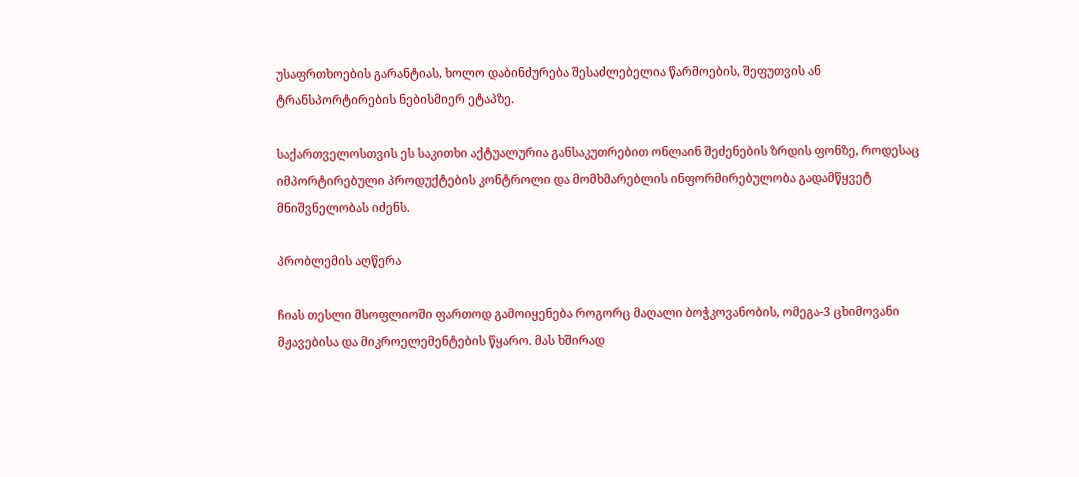უსაფრთხოების გარანტიას, ხოლო დაბინძურება შესაძლებელია წარმოების, შეფუთვის ან ტრანსპორტირების ნებისმიერ ეტაპზე.

საქართველოსთვის ეს საკითხი აქტუალურია განსაკუთრებით ონლაინ შეძენების ზრდის ფონზე, როდესაც იმპორტირებული პროდუქტების კონტროლი და მომხმარებლის ინფორმირებულობა გადამწყვეტ მნიშვნელობას იძენს.

პრობლემის აღწერა

ჩიას თესლი მსოფლიოში ფართოდ გამოიყენება როგორც მაღალი ბოჭკოვანობის, ომეგა-3 ცხიმოვანი მჟავებისა და მიკროელემენტების წყარო. მას ხშირად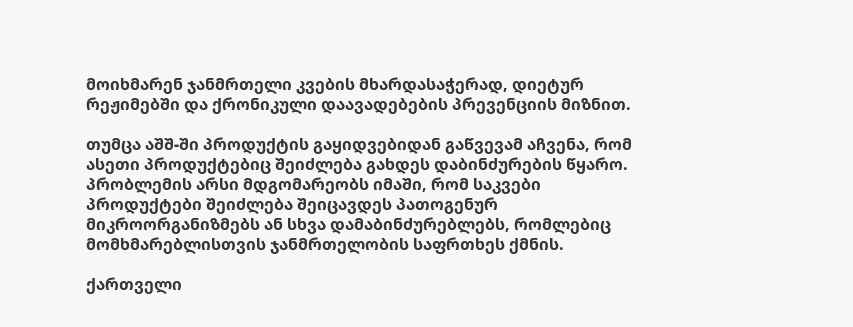მოიხმარენ ჯანმრთელი კვების მხარდასაჭერად, დიეტურ რეჟიმებში და ქრონიკული დაავადებების პრევენციის მიზნით.

თუმცა აშშ-ში პროდუქტის გაყიდვებიდან გაწვევამ აჩვენა, რომ ასეთი პროდუქტებიც შეიძლება გახდეს დაბინძურების წყარო. პრობლემის არსი მდგომარეობს იმაში, რომ საკვები პროდუქტები შეიძლება შეიცავდეს პათოგენურ მიკროორგანიზმებს ან სხვა დამაბინძურებლებს, რომლებიც მომხმარებლისთვის ჯანმრთელობის საფრთხეს ქმნის.

ქართველი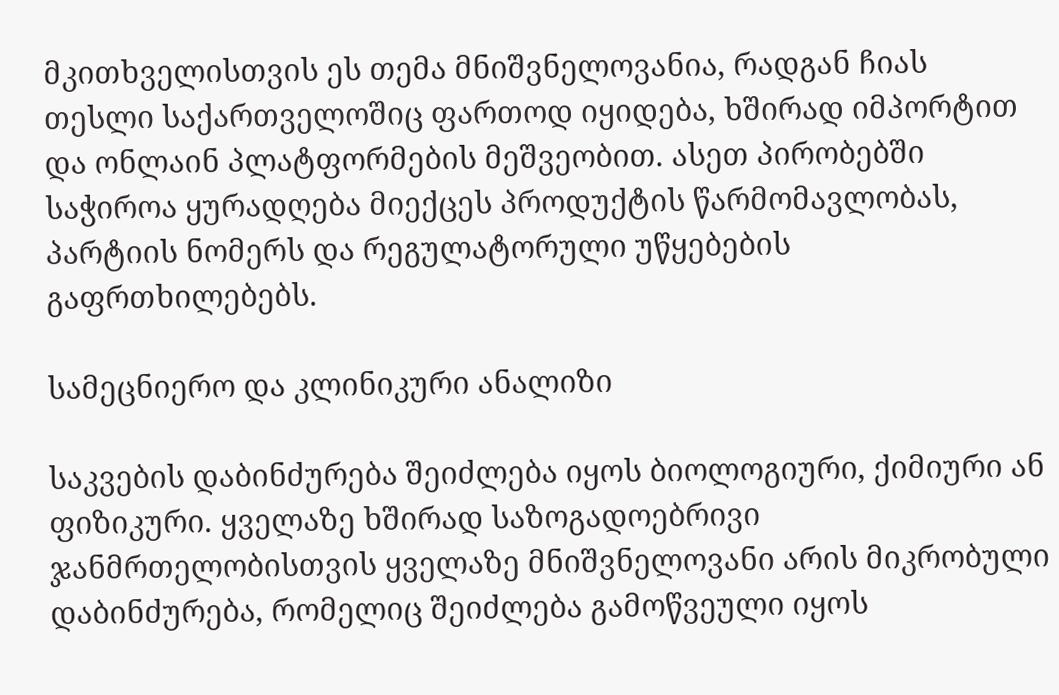მკითხველისთვის ეს თემა მნიშვნელოვანია, რადგან ჩიას თესლი საქართველოშიც ფართოდ იყიდება, ხშირად იმპორტით და ონლაინ პლატფორმების მეშვეობით. ასეთ პირობებში საჭიროა ყურადღება მიექცეს პროდუქტის წარმომავლობას, პარტიის ნომერს და რეგულატორული უწყებების გაფრთხილებებს.

სამეცნიერო და კლინიკური ანალიზი

საკვების დაბინძურება შეიძლება იყოს ბიოლოგიური, ქიმიური ან ფიზიკური. ყველაზე ხშირად საზოგადოებრივი ჯანმრთელობისთვის ყველაზე მნიშვნელოვანი არის მიკრობული დაბინძურება, რომელიც შეიძლება გამოწვეული იყოს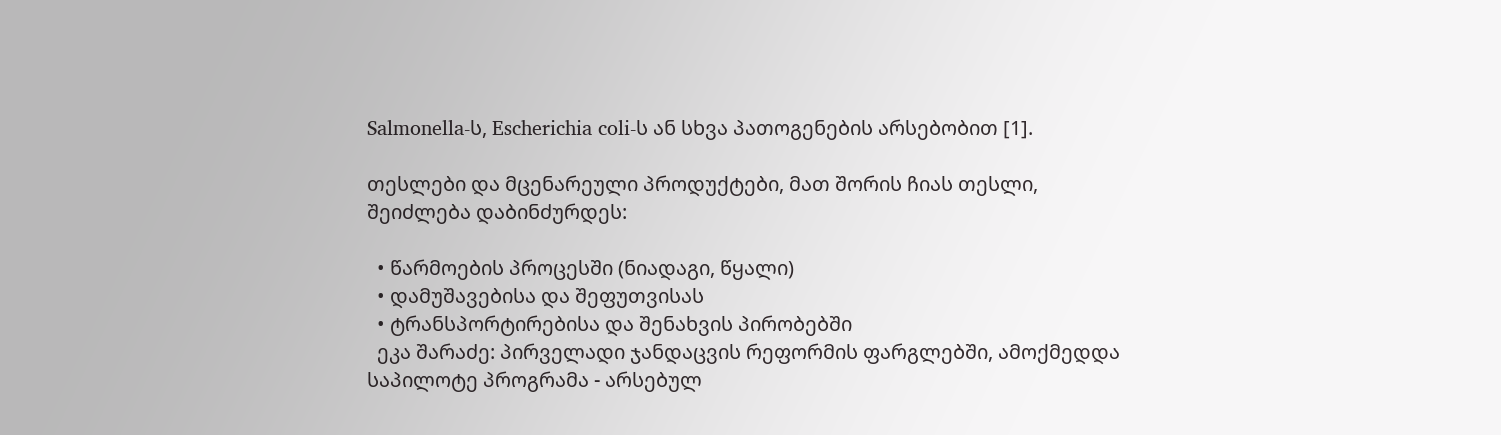Salmonella-ს, Escherichia coli-ს ან სხვა პათოგენების არსებობით [1].

თესლები და მცენარეული პროდუქტები, მათ შორის ჩიას თესლი, შეიძლება დაბინძურდეს:

  • წარმოების პროცესში (ნიადაგი, წყალი)
  • დამუშავებისა და შეფუთვისას
  • ტრანსპორტირებისა და შენახვის პირობებში
  ეკა შარაძე: პირველადი ჯანდაცვის რეფორმის ფარგლებში, ამოქმედდა საპილოტე პროგრამა - არსებულ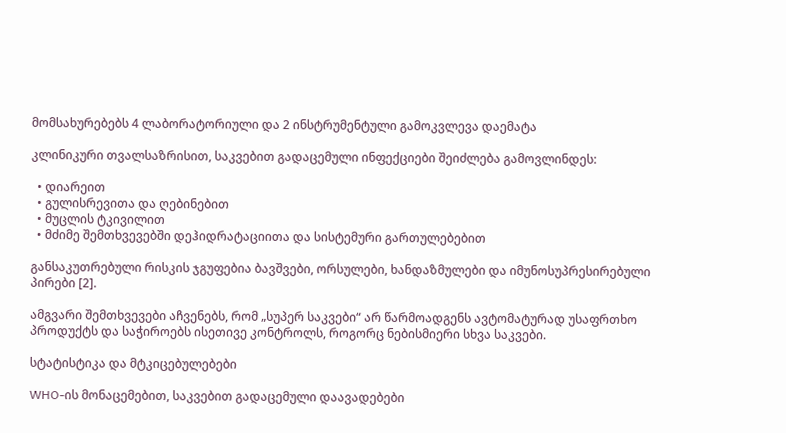მომსახურებებს 4 ლაბორატორიული და 2 ინსტრუმენტული გამოკვლევა დაემატა

კლინიკური თვალსაზრისით, საკვებით გადაცემული ინფექციები შეიძლება გამოვლინდეს:

  • დიარეით
  • გულისრევითა და ღებინებით
  • მუცლის ტკივილით
  • მძიმე შემთხვევებში დეჰიდრატაციითა და სისტემური გართულებებით

განსაკუთრებული რისკის ჯგუფებია ბავშვები, ორსულები, ხანდაზმულები და იმუნოსუპრესირებული პირები [2].

ამგვარი შემთხვევები აჩვენებს, რომ „სუპერ საკვები“ არ წარმოადგენს ავტომატურად უსაფრთხო პროდუქტს და საჭიროებს ისეთივე კონტროლს, როგორც ნებისმიერი სხვა საკვები.

სტატისტიკა და მტკიცებულებები

WHO-ის მონაცემებით, საკვებით გადაცემული დაავადებები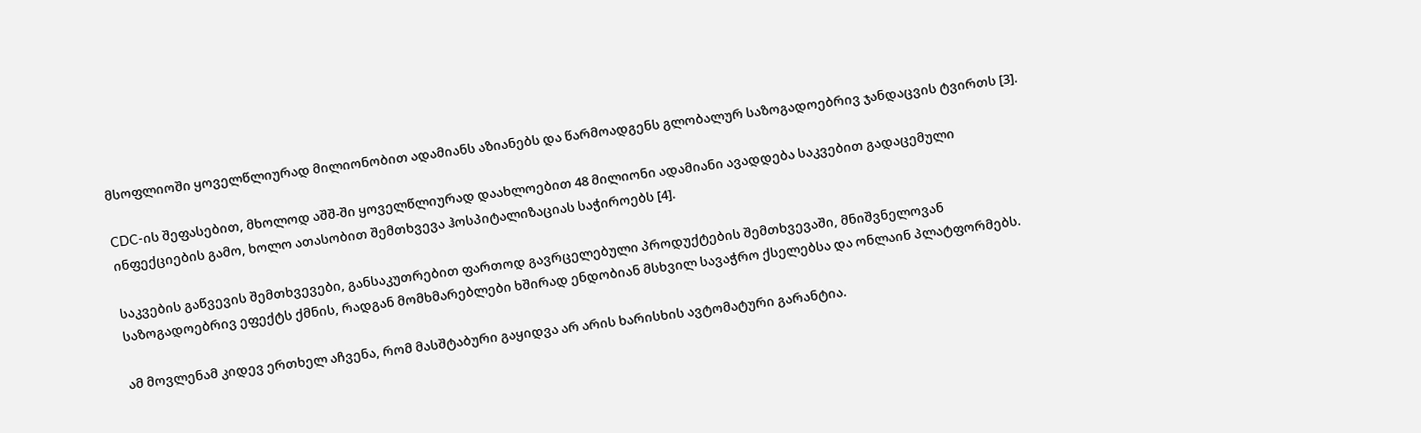მსოფლიოში ყოველწლიურად მილიონობით ადამიანს აზიანებს და წარმოადგენს გლობალურ საზოგადოებრივ ჯანდაცვის ტვირთს [3].

CDC-ის შეფასებით, მხოლოდ აშშ-ში ყოველწლიურად დაახლოებით 48 მილიონი ადამიანი ავადდება საკვებით გადაცემული ინფექციების გამო, ხოლო ათასობით შემთხვევა ჰოსპიტალიზაციას საჭიროებს [4].

საკვების გაწვევის შემთხვევები, განსაკუთრებით ფართოდ გავრცელებული პროდუქტების შემთხვევაში, მნიშვნელოვან საზოგადოებრივ ეფექტს ქმნის, რადგან მომხმარებლები ხშირად ენდობიან მსხვილ სავაჭრო ქსელებსა და ონლაინ პლატფორმებს.

ამ მოვლენამ კიდევ ერთხელ აჩვენა, რომ მასშტაბური გაყიდვა არ არის ხარისხის ავტომატური გარანტია.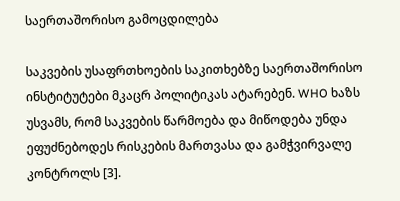საერთაშორისო გამოცდილება

საკვების უსაფრთხოების საკითხებზე საერთაშორისო ინსტიტუტები მკაცრ პოლიტიკას ატარებენ. WHO ხაზს უსვამს, რომ საკვების წარმოება და მიწოდება უნდა ეფუძნებოდეს რისკების მართვასა და გამჭვირვალე კონტროლს [3].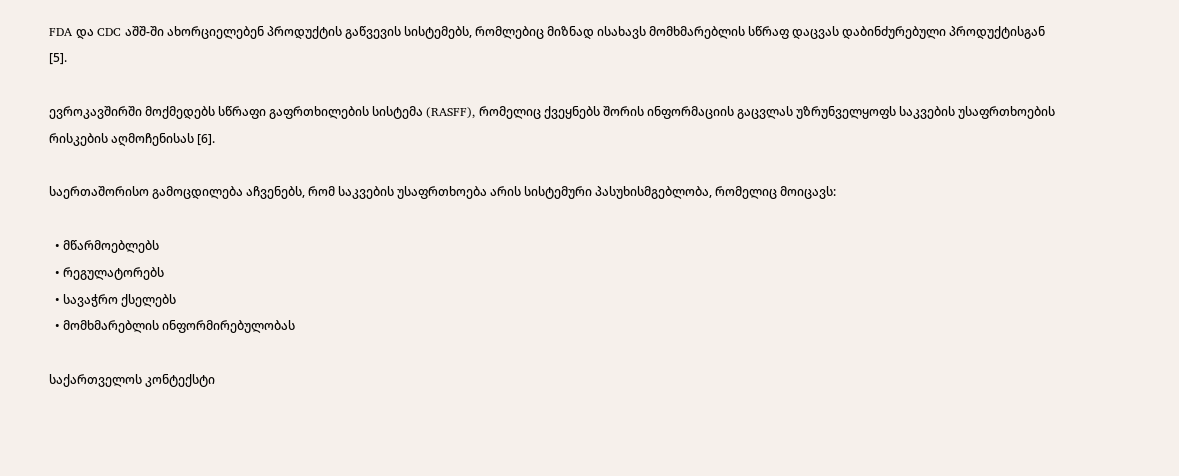FDA და CDC აშშ-ში ახორციელებენ პროდუქტის გაწვევის სისტემებს, რომლებიც მიზნად ისახავს მომხმარებლის სწრაფ დაცვას დაბინძურებული პროდუქტისგან [5].

ევროკავშირში მოქმედებს სწრაფი გაფრთხილების სისტემა (RASFF), რომელიც ქვეყნებს შორის ინფორმაციის გაცვლას უზრუნველყოფს საკვების უსაფრთხოების რისკების აღმოჩენისას [6].

საერთაშორისო გამოცდილება აჩვენებს, რომ საკვების უსაფრთხოება არის სისტემური პასუხისმგებლობა, რომელიც მოიცავს:

  • მწარმოებლებს
  • რეგულატორებს
  • სავაჭრო ქსელებს
  • მომხმარებლის ინფორმირებულობას

საქართველოს კონტექსტი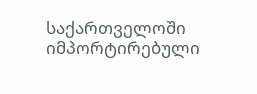საქართველოში იმპორტირებული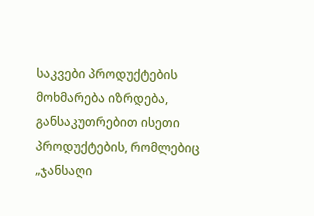საკვები პროდუქტების მოხმარება იზრდება, განსაკუთრებით ისეთი პროდუქტების, რომლებიც „ჯანსაღი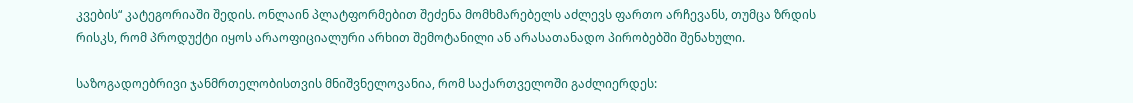კვების“ კატეგორიაში შედის. ონლაინ პლატფორმებით შეძენა მომხმარებელს აძლევს ფართო არჩევანს, თუმცა ზრდის რისკს, რომ პროდუქტი იყოს არაოფიციალური არხით შემოტანილი ან არასათანადო პირობებში შენახული.

საზოგადოებრივი ჯანმრთელობისთვის მნიშვნელოვანია, რომ საქართველოში გაძლიერდეს: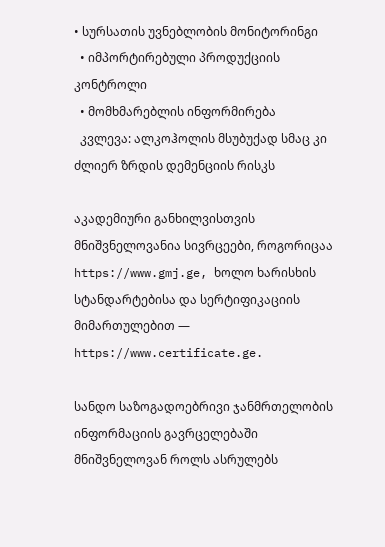• სურსათის უვნებლობის მონიტორინგი
  • იმპორტირებული პროდუქციის კონტროლი
  • მომხმარებლის ინფორმირება
  კვლევა: ალკოჰოლის მსუბუქად სმაც კი ძლიერ ზრდის დემენციის რისკს

აკადემიური განხილვისთვის მნიშვნელოვანია სივრცეები, როგორიცაა https://www.gmj.ge, ხოლო ხარისხის სტანდარტებისა და სერტიფიკაციის მიმართულებით — https://www.certificate.ge.

სანდო საზოგადოებრივი ჯანმრთელობის ინფორმაციის გავრცელებაში მნიშვნელოვან როლს ასრულებს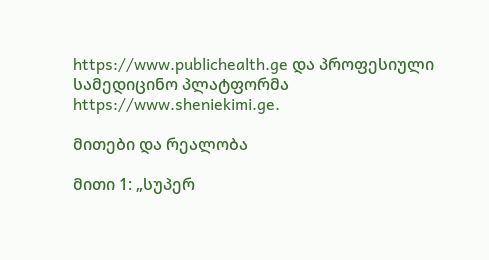https://www.publichealth.ge და პროფესიული სამედიცინო პლატფორმა https://www.sheniekimi.ge.

მითები და რეალობა

მითი 1: „სუპერ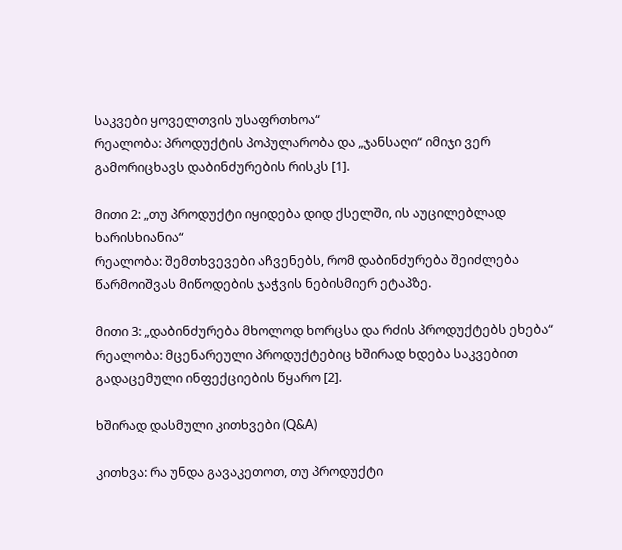საკვები ყოველთვის უსაფრთხოა“
რეალობა: პროდუქტის პოპულარობა და „ჯანსაღი“ იმიჯი ვერ გამორიცხავს დაბინძურების რისკს [1].

მითი 2: „თუ პროდუქტი იყიდება დიდ ქსელში, ის აუცილებლად ხარისხიანია“
რეალობა: შემთხვევები აჩვენებს, რომ დაბინძურება შეიძლება წარმოიშვას მიწოდების ჯაჭვის ნებისმიერ ეტაპზე.

მითი 3: „დაბინძურება მხოლოდ ხორცსა და რძის პროდუქტებს ეხება“
რეალობა: მცენარეული პროდუქტებიც ხშირად ხდება საკვებით გადაცემული ინფექციების წყარო [2].

ხშირად დასმული კითხვები (Q&A)

კითხვა: რა უნდა გავაკეთოთ, თუ პროდუქტი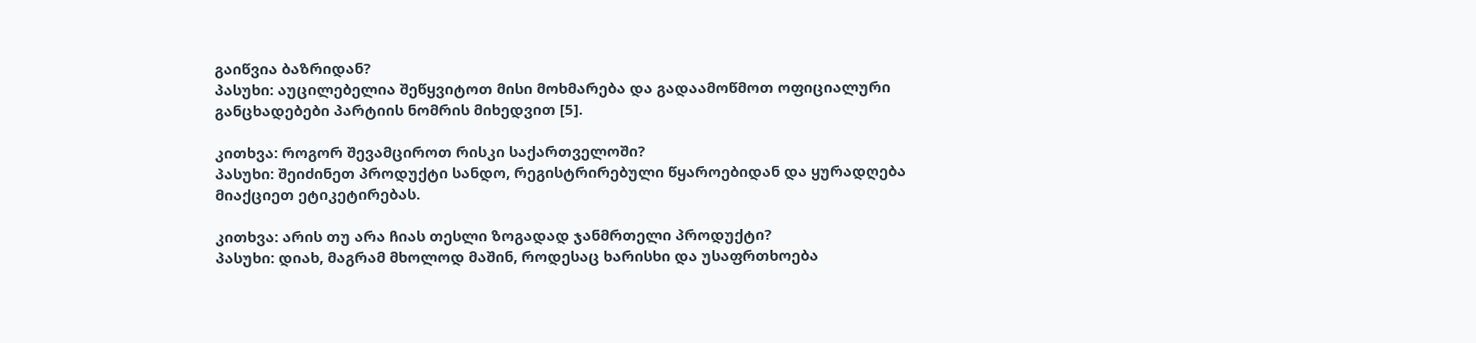გაიწვია ბაზრიდან?
პასუხი: აუცილებელია შეწყვიტოთ მისი მოხმარება და გადაამოწმოთ ოფიციალური განცხადებები პარტიის ნომრის მიხედვით [5].

კითხვა: როგორ შევამციროთ რისკი საქართველოში?
პასუხი: შეიძინეთ პროდუქტი სანდო, რეგისტრირებული წყაროებიდან და ყურადღება მიაქციეთ ეტიკეტირებას.

კითხვა: არის თუ არა ჩიას თესლი ზოგადად ჯანმრთელი პროდუქტი?
პასუხი: დიახ, მაგრამ მხოლოდ მაშინ, როდესაც ხარისხი და უსაფრთხოება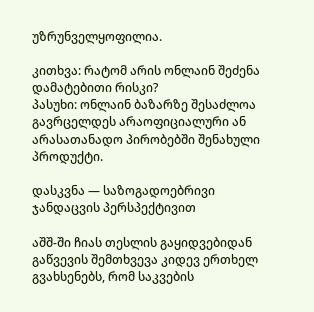უზრუნველყოფილია.

კითხვა: რატომ არის ონლაინ შეძენა დამატებითი რისკი?
პასუხი: ონლაინ ბაზარზე შესაძლოა გავრცელდეს არაოფიციალური ან არასათანადო პირობებში შენახული პროდუქტი.

დასკვნა — საზოგადოებრივი ჯანდაცვის პერსპექტივით

აშშ-ში ჩიას თესლის გაყიდვებიდან გაწვევის შემთხვევა კიდევ ერთხელ გვახსენებს, რომ საკვების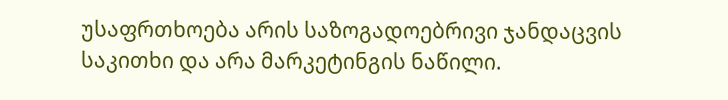უსაფრთხოება არის საზოგადოებრივი ჯანდაცვის საკითხი და არა მარკეტინგის ნაწილი.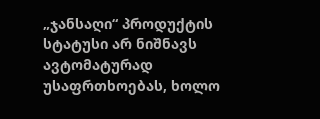„ჯანსაღი“ პროდუქტის სტატუსი არ ნიშნავს ავტომატურად უსაფრთხოებას, ხოლო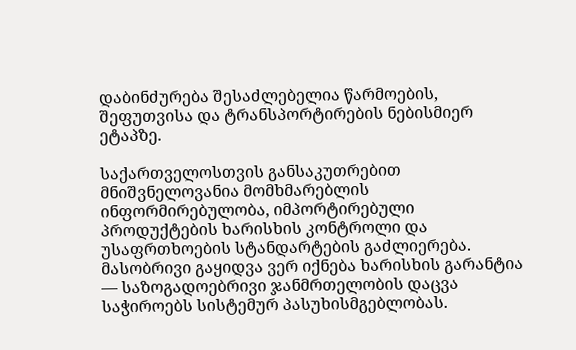დაბინძურება შესაძლებელია წარმოების, შეფუთვისა და ტრანსპორტირების ნებისმიერ ეტაპზე.

საქართველოსთვის განსაკუთრებით მნიშვნელოვანია მომხმარებლის ინფორმირებულობა, იმპორტირებული პროდუქტების ხარისხის კონტროლი და უსაფრთხოების სტანდარტების გაძლიერება. მასობრივი გაყიდვა ვერ იქნება ხარისხის გარანტია — საზოგადოებრივი ჯანმრთელობის დაცვა საჭიროებს სისტემურ პასუხისმგებლობას.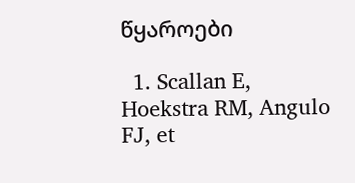წყაროები

  1. Scallan E, Hoekstra RM, Angulo FJ, et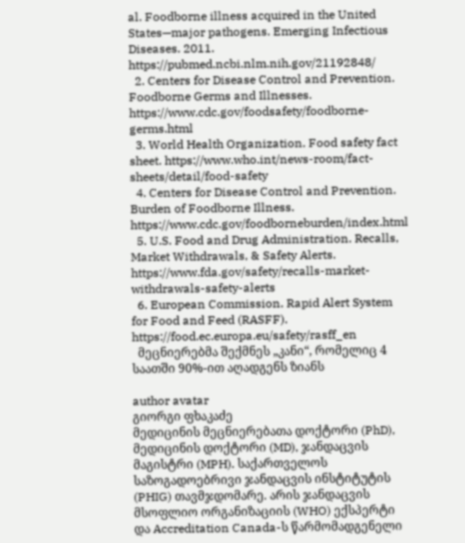al. Foodborne illness acquired in the United States—major pathogens. Emerging Infectious Diseases. 2011. https://pubmed.ncbi.nlm.nih.gov/21192848/
  2. Centers for Disease Control and Prevention. Foodborne Germs and Illnesses. https://www.cdc.gov/foodsafety/foodborne-germs.html
  3. World Health Organization. Food safety fact sheet. https://www.who.int/news-room/fact-sheets/detail/food-safety
  4. Centers for Disease Control and Prevention. Burden of Foodborne Illness. https://www.cdc.gov/foodborneburden/index.html
  5. U.S. Food and Drug Administration. Recalls, Market Withdrawals, & Safety Alerts. https://www.fda.gov/safety/recalls-market-withdrawals-safety-alerts
  6. European Commission. Rapid Alert System for Food and Feed (RASFF). https://food.ec.europa.eu/safety/rasff_en
  მეცნიერებმა შექმნეს „კანი“, რომელიც 4 საათში 90%-ით აღადგენს ზიანს

author avatar
გიორგი ფხაკაძე
მედიცინის მეცნიერებათა დოქტორი (PhD), მედიცინის დოქტორი (MD), ჯანდაცვის მაგისტრი (MPH). საქართველოს საზოგადოებრივი ჯანდაცვის ინსტიტუტის (PHIG) თავმჯდომარე. არის ჯანდაცვის მსოფლიო ორგანიზაციის (WHO) ექსპერტი და Accreditation Canada-ს წარმომადგენელი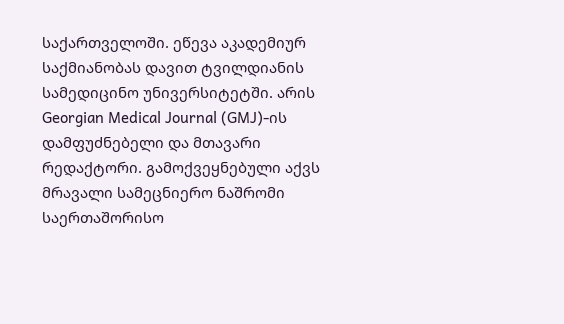საქართველოში. ეწევა აკადემიურ საქმიანობას დავით ტვილდიანის სამედიცინო უნივერსიტეტში. არის Georgian Medical Journal (GMJ)-ის დამფუძნებელი და მთავარი რედაქტორი. გამოქვეყნებული აქვს მრავალი სამეცნიერო ნაშრომი საერთაშორისო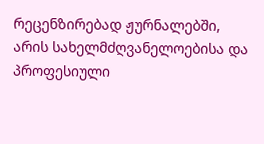რეცენზირებად ჟურნალებში, არის სახელმძღვანელოებისა და პროფესიული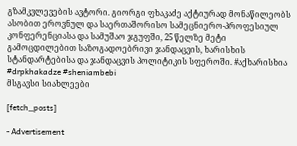გზამკვლევების ავტორი. გიორგი ფხაკაძე აქტიურად მონაწილეობს ასობით ეროვნულ და საერთაშორისო სამეცნიერო-პროფესიულ კონფერენციასა და სამუშაო ჯგუფში, 25 წელზე მეტი გამოცდილებით საზოგადოებრივი ჯანდაცვის, ხარისხის სტანდარტებისა და ჯანდაცვის პოლიტიკის სფეროში. #აქხარისხია #drpkhakadze #sheniambebi
მსგავსი სიახლეები

[fetch_posts]

- Advertisement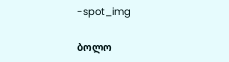-spot_img

ბოლო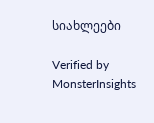სიახლეები

Verified by MonsterInsights